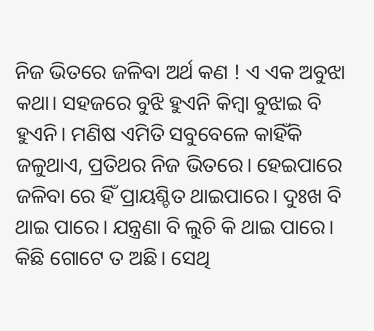ନିଜ ଭିତରେ ଜଳିବା ଅର୍ଥ କଣ ! ଏ ଏକ ଅବୁଝା କଥା। ସହଜରେ ବୁଝି ହୁଏନି କିମ୍ବା ବୁଝାଇ ବି ହୁଏନି। ମଣିଷ ଏମିତି ସବୁବେଳେ କାହିଁକି ଜଳୁଥାଏ, ପ୍ରତିଥର ନିଜ ଭିତରେ। ହେଇପାରେ ଜଳିବା ରେ ହିଁ ପ୍ରାୟଶ୍ଚିତ ଥାଇପାରେ। ଦୁଃଖ ବି ଥାଇ ପାରେ। ଯନ୍ତ୍ରଣା ବି ଲୁଚି କି ଥାଇ ପାରେ। କିଛି ଗୋଟେ ତ ଅଛି। ସେଥି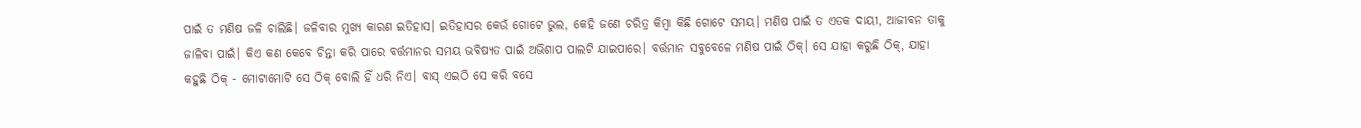ପାଇଁ ତ ମଣିଷ ଜଳି ଚାଲିଛି। ଜଳିବାର ମୁଖ୍ୟ କାରଣ ଇତିହାସ। ଇତିହାସର କେଉଁ ଗୋଟେ ଭୁଲ, କେହି ଜଣେ ଚରିତ୍ର କିମ୍ବା କିଛି ଗୋଟେ ସମୟ। ମଣିଷ ପାଇଁ ତ ଏତକ ଦାୟୀ, ଆଜୀବନ ତାକୁ ଜାଳିବା ପାଇଁ। କିଏ କଣ କେବେ ଚିନ୍ତା କରି ପାରେ ବର୍ତ୍ତମାନର ସମୟ ଭବିଷ୍ୟତ ପାଇଁ ଅଭିଶାପ ପାଲଟି ଯାଇପାରେ। ବର୍ତ୍ତମାନ ସବୁବେଳେ ମଣିଷ ପାଇଁ ଠିକ୍। ସେ ଯାହା କରୁଛି ଠିକ୍, ଯାହା କହୁଛି ଠିକ୍ - ମୋଟାମୋଟି ସେ ଠିକ୍ ବୋଲି ହିଁ ଧରି ନିଏ। ବାସ୍ ଏଇଠି ସେ କରି ବସେ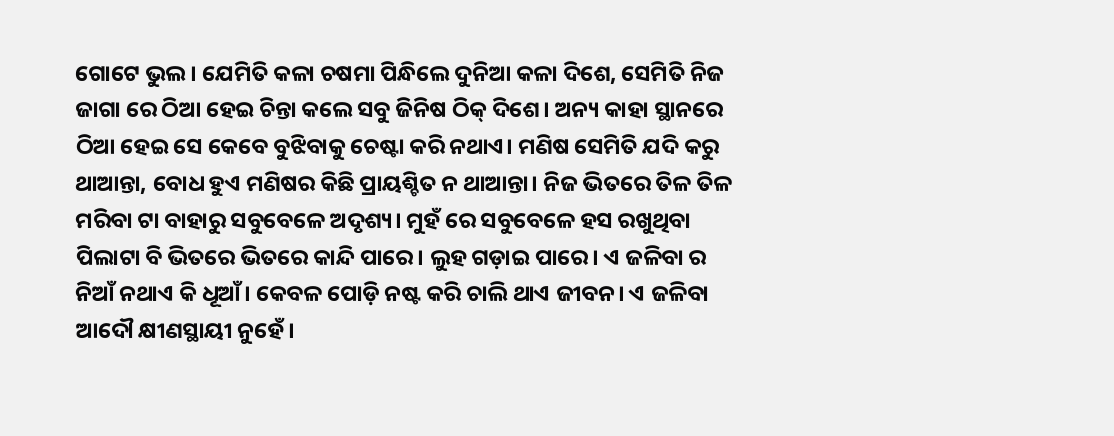ଗୋଟେ ଭୁଲ। ଯେମିତି କଳା ଚଷମା ପିନ୍ଧିଲେ ଦୁନିଆ କଳା ଦିଶେ, ସେମିତି ନିଜ ଜାଗା ରେ ଠିଆ ହେଇ ଚିନ୍ତା କଲେ ସବୁ ଜିନିଷ ଠିକ୍ ଦିଶେ। ଅନ୍ୟ କାହା ସ୍ଥାନରେ ଠିଆ ହେଇ ସେ କେବେ ବୁଝିବାକୁ ଚେଷ୍ଟା କରି ନଥାଏ। ମଣିଷ ସେମିତି ଯଦି କରୁ ଥାଆନ୍ତା, ବୋଧ ହୁଏ ମଣିଷର କିଛି ପ୍ରାୟଶ୍ଚିତ ନ ଥାଆନ୍ତା। ନିଜ ଭିତରେ ତିଳ ତିଳ ମରିବା ଟା ବାହାରୁ ସବୁବେଳେ ଅଦୃଶ୍ୟ। ମୁହଁ ରେ ସବୁବେଳେ ହସ ରଖୁଥିବା ପିଲାଟା ବି ଭିତରେ ଭିତରେ କାନ୍ଦି ପାରେ। ଲୁହ ଗଡ଼ାଇ ପାରେ। ଏ ଜଳିବା ର ନିଆଁ ନଥାଏ କି ଧୂଆଁ। କେବଳ ପୋଡ଼ି ନଷ୍ଟ କରି ଚାଲି ଥାଏ ଜୀବନ। ଏ ଜଳିବା ଆଦୌ କ୍ଷୀଣସ୍ଥାୟୀ ନୁହେଁ।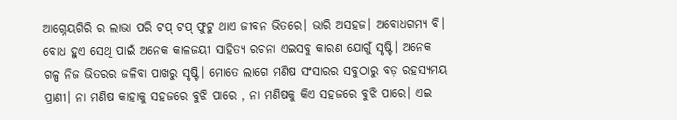ଆଗ୍ନେୟଗିରି ର ଲାଭା ପରି ଟପ୍ ଟପ୍ ଫୁଟୁ ଥାଏ ଜୀବନ ଭିତରେ। ଭାରି ଅସହଜ। ଅବୋଧଗମ୍ୟ ବି। ବୋଧ ହୁଏ ସେଥି ପାଇଁ ଅନେକ କାଳଜୟୀ ସାହିତ୍ୟ ରଚନା ଏଇସବୁ କାରଣ ଯୋଗୁଁ ସୃଷ୍ଟି। ଅନେକ ଗଳ୍ପ ନିଜ ଭିତରର ଜଳିବା ପାଖରୁ ସୃଷ୍ଟି। ମୋତେ ଲାଗେ ମଣିଷ ସଂସାରର ସବୁଠାରୁ ବଡ଼ ରହସ୍ୟମୟ ପ୍ରାଣୀ। ନା ମଣିଷ କାହାକୁ ସହଜରେ ବୁଝି ପାରେ , ନା ମଣିଷକୁ କିଏ ସହଜରେ ବୁଝି ପାରେ। ଏଇ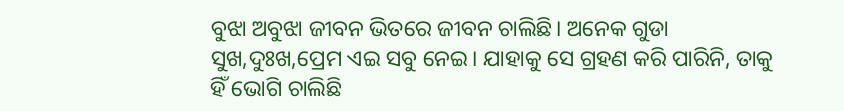ବୁଝା ଅବୁଝା ଜୀବନ ଭିତରେ ଜୀବନ ଚାଲିଛି। ଅନେକ ଗୁଡା ସୁଖ,ଦୁଃଖ,ପ୍ରେମ ଏଇ ସବୁ ନେଇ। ଯାହାକୁ ସେ ଗ୍ରହଣ କରି ପାରିନି, ତାକୁ ହିଁ ଭୋଗି ଚାଲିଛି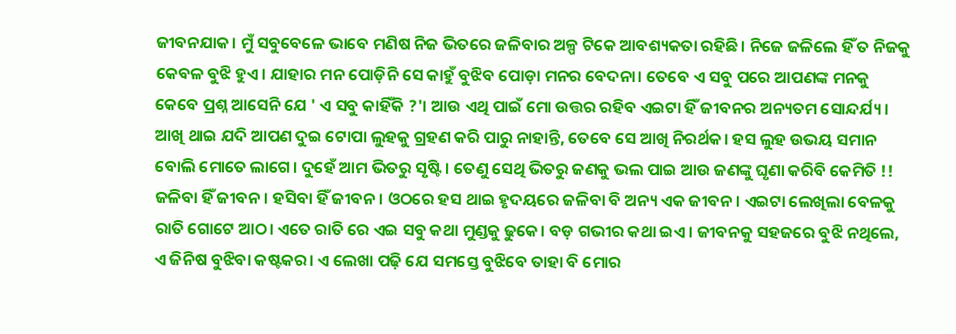ଜୀବନଯାକ। ମୁଁ ସବୁବେଳେ ଭାବେ ମଣିଷ ନିଜ ଭିତରେ ଜଳିବାର ଅଳ୍ପ ଟିକେ ଆବଶ୍ୟକତା ରହିଛି। ନିଜେ ଜଳିଲେ ହିଁ ତ ନିଜକୁ କେବଳ ବୁଝି ହୁଏ। ଯାହାର ମନ ପୋଡ଼ିନି ସେ କାହୁଁ ବୁଝିବ ପୋଡ଼ା ମନର ବେଦନା। ତେବେ ଏ ସବୁ ପରେ ଆପଣଙ୍କ ମନକୁ କେବେ ପ୍ରଶ୍ନ ଆସେନି ଯେ ' ଏ ସବୁ କାହିଁକି ?'। ଆଉ ଏଥି ପାଇଁ ମୋ ଉତ୍ତର ରହିବ ଏଇଟା ହିଁ ଜୀବନର ଅନ୍ୟତମ ସୋନ୍ଦର୍ଯ୍ୟ। ଆଖି ଥାଇ ଯଦି ଆପଣ ଦୁଇ ଟୋପା ଲୁହକୁ ଗ୍ରହଣ କରି ପାରୁ ନାହାନ୍ତି, ତେବେ ସେ ଆଖି ନିରର୍ଥକ। ହସ ଲୁହ ଉଭୟ ସମାନ ବୋଲି ମୋତେ ଲାଗେ। ଦୁହେଁ ଆମ ଭିତରୁ ସୃଷ୍ଟି। ତେଣୁ ସେଥି ଭିତରୁ ଜଣକୁ ଭଲ ପାଇ ଆଉ ଜଣଙ୍କୁ ଘୃଣା କରିବି କେମିତି !! ଜଳିବା ହିଁ ଜୀବନ। ହସିବା ହିଁ ଜୀବନ। ଓଠରେ ହସ ଥାଇ ହୃଦୟରେ ଜଳିବା ବି ଅନ୍ୟ ଏକ ଜୀବନ। ଏଇଟା ଲେଖିଲା ବେଳକୁ ରାତି ଗୋଟେ ଆଠ। ଏତେ ରାତି ରେ ଏଇ ସବୁ କଥା ମୁଣ୍ଡକୁ ଢୁକେ। ବଡ଼ ଗଭୀର କଥା ଇଏ। ଜୀବନକୁ ସହଜରେ ବୁଝି ନଥିଲେ, ଏ ଜିନିଷ ବୁଝିବା କଷ୍ଟକର। ଏ ଲେଖା ପଢ଼ି ଯେ ସମସ୍ତେ ବୁଝିବେ ତାହା ବି ମୋର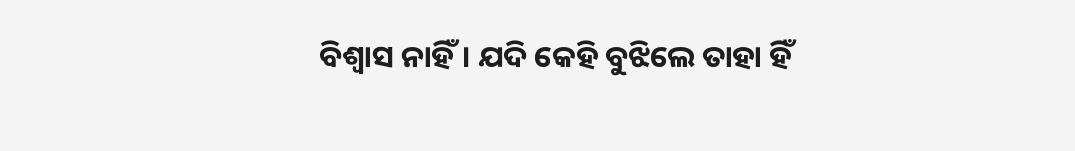ବିଶ୍ବାସ ନାହିଁ। ଯଦି କେହି ବୁଝିଲେ ତାହା ହିଁ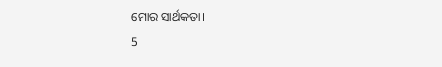ମୋର ସାର୍ଥକତା।
5